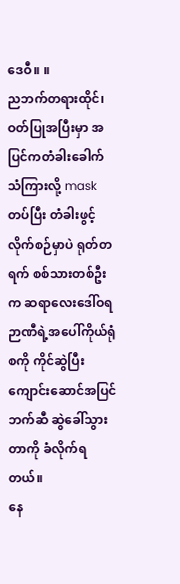ဒေဝီ။ ။
ညဘက်တရားထိုင်၊ ဝတ်ပြုအပြီးမှာ အပြင်ကတံခါးခေါက်သံကြားလို့ mask တပ်ပြီး တံခါးဖွင့်လိုက်စဉ်မှာပဲ ရုတ်တရက် စစ်သားတစ်ဦးက ဆရာလေးဒေါ်ဝရဉာဏီရဲ့အပေါ်ကိုယ်ရုံစကို ကိုင်ဆွဲပြီး ကျောင်းဆောင်အပြင်ဘက်ဆီ ဆွဲခေါ်သွား တာကို ခံလိုက်ရတယ်။
နေ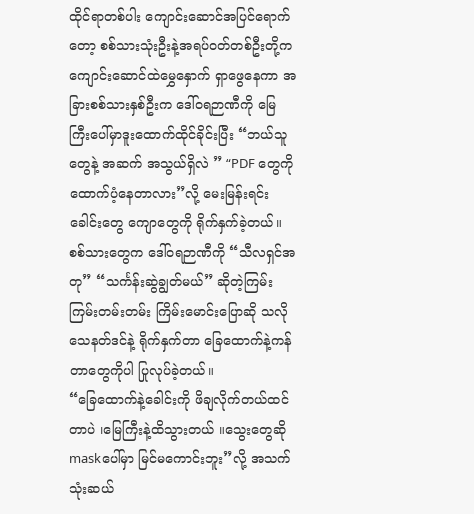ထိုင်ရာတစ်ပါး ကျောင်းဆောင်အပြင်ရောက်တော့ စစ်သားသုံးဦးနဲ့အရပ်ဝတ်တစ်ဦးတို့က ကျောင်းဆောင်ထဲမွှေနှောက် ရှာဖွေနေကာ အခြားစစ်သားနှစ်ဦးက ဒေါ်ဝရဉာဏီကို မြေကြီးပေါ်မှာဒူးထောက်ထိုင်ခိုင်းပြီး “ဘယ်သူတွေနဲ့ အဆက် အသွယ်ရှိလဲ ” “PDF တွေကို ထောက်ပံ့နေတာလား”လို့ မေးမြန်းရင်း ခေါင်းတွေ ကျောတွေကို ရိုက်နှက်ခဲ့တယ်။
စစ်သားတွေက ဒေါ်ဝရဉာဏီကို “သီလရှင်အတု” “သင်္ကန်းဆွဲချွတ်မယ်” ဆိုတဲ့ကြမ်းကြမ်းတမ်းတမ်း ကြိမ်းမောင်းပြောဆို သလို သေနတ်ဒင်နဲ့ ရိုက်နှက်တာ ခြေထောက်နဲ့ကန်တာတွေကိုပါ ပြုလုပ်ခဲ့တယ်။
“ခြေထောက်နဲ့ခေါင်းကို ဖိချလိုက်တယ်ထင်တာပဲ ၊မြေကြီးနဲ့ထိသွားတယ် ။သွေးတွေဆို maskပေါ်မှာ မြင်မကောင်းဘူး”လို့ အသက်သုံးဆယ်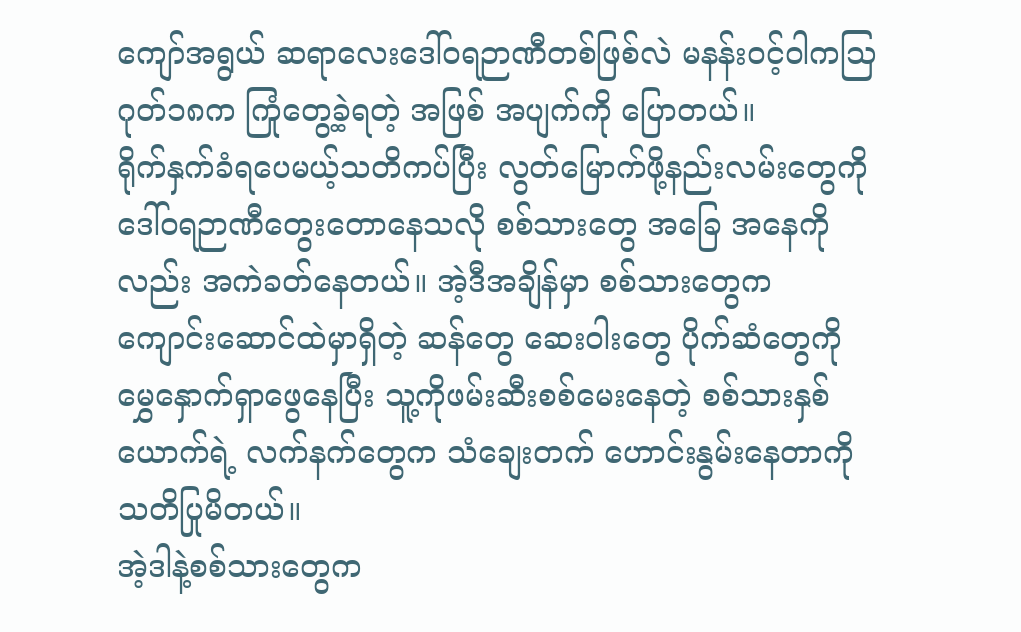ကျော်အရွယ် ဆရာလေးဒေါ်ဝရဉာဏီတစ်ဖြစ်လဲ မနန်းဝင့်ဝါကသြဂုတ်၁၈က ကြုံတွေ့ခဲ့ရတဲ့ အဖြစ် အပျက်ကို ပြောတယ်။
ရိုက်နှက်ခံရပေမယ့်သတိကပ်ပြီး လွတ်မြောက်ဖို့နည်းလမ်းတွေကို ဒေါ်ဝရဉာဏီတွေးတောနေသလို စစ်သားတွေ အခြေ အနေကိုလည်း အကဲခတ်နေတယ်။ အဲ့ဒီအချိန်မှာ စစ်သားတွေက ကျောင်းဆောင်ထဲမှာရှိတဲ့ ဆန်တွေ ဆေးဝါးတွေ ပိုက်ဆံတွေကို မွှေနှောက်ရှာဖွေနေပြီး သူ့ကိုဖမ်းဆီးစစ်မေးနေတဲ့ စစ်သားနှစ်ယောက်ရဲ့ လက်နက်တွေက သံချေးတက် ဟောင်းနွမ်းနေတာကို သတိပြုမိတယ်။
အဲ့ဒါနဲ့စစ်သားတွေက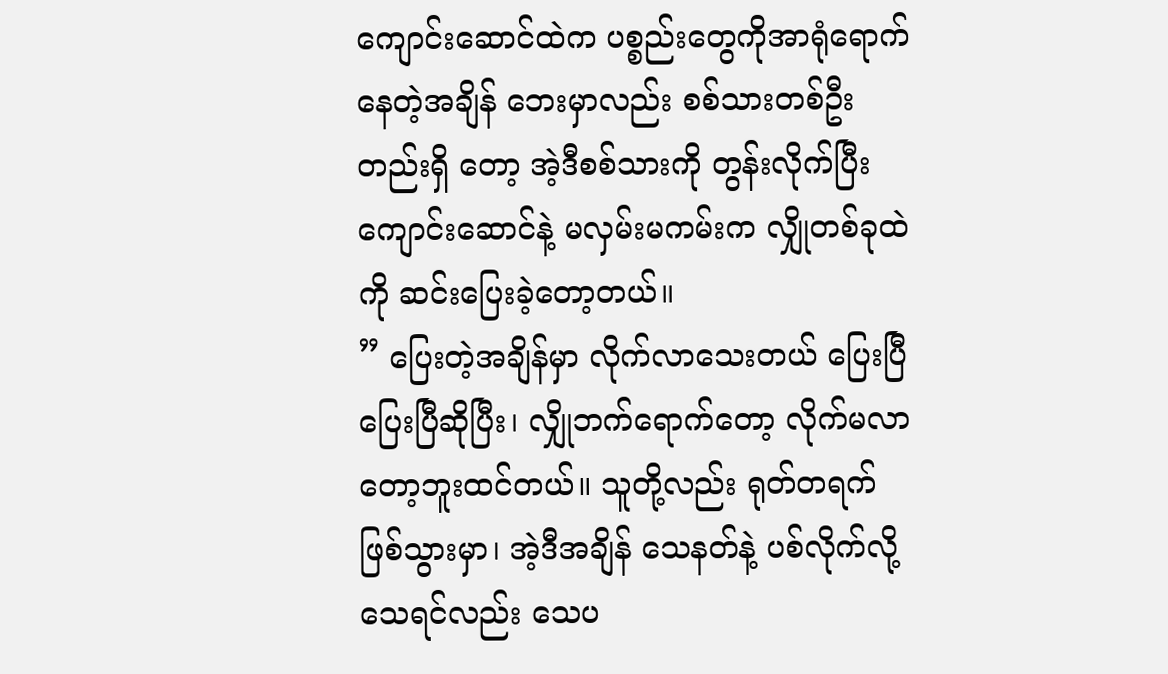ကျောင်းဆောင်ထဲက ပစ္စည်းတွေကိုအာရုံရောက်နေတဲ့အချိန် ဘေးမှာလည်း စစ်သားတစ်ဦးတည်းရှိ တော့ အဲ့ဒီစစ်သားကို တွန်းလိုက်ပြီး ကျောင်းဆောင်နဲ့ မလှမ်းမကမ်းက လျှိုတစ်ခုထဲကို ဆင်းပြေးခဲ့တော့တယ်။
” ပြေးတဲ့အချိန်မှာ လိုက်လာသေးတယ် ပြေးပြီပြေးပြီဆိုပြီး၊ လျှိုဘက်ရောက်တော့ လိုက်မလာတော့ဘူးထင်တယ်။ သူတို့လည်း ရုတ်တရက်ဖြစ်သွားမှာ၊ အဲ့ဒီအချိန် သေနတ်နဲ့ ပစ်လိုက်လို့သေရင်လည်း သေပ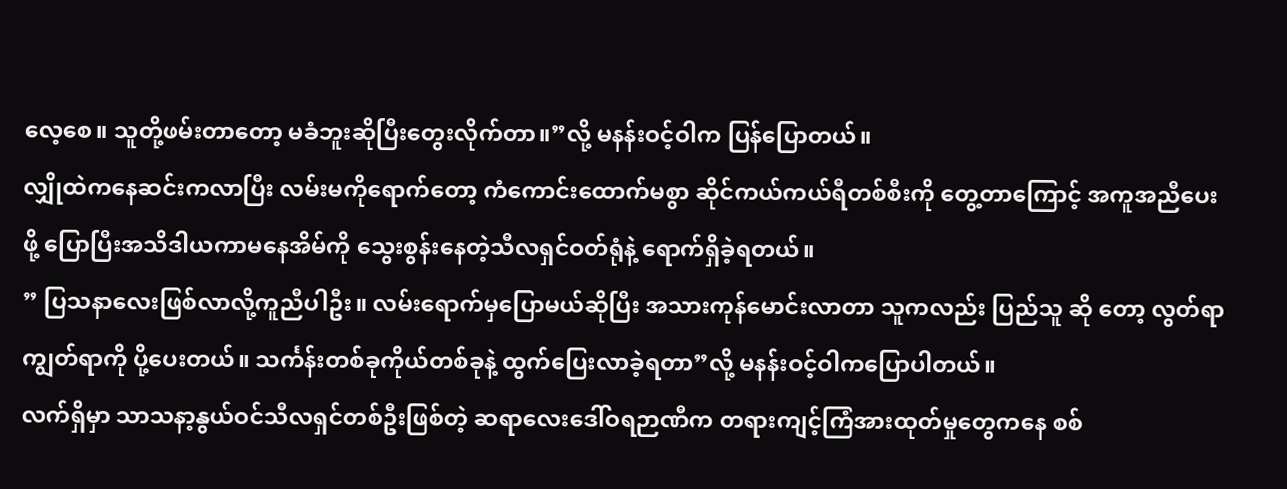လေ့စေ။ သူတို့ဖမ်းတာတော့ မခံဘူးဆိုပြီးတွေးလိုက်တာ။”လို့ မနန်းဝင့်ဝါက ပြန်ပြောတယ်။
လျှိုထဲကနေဆင်းကလာပြီး လမ်းမကိုရောက်တော့ ကံကောင်းထောက်မစွာ ဆိုင်ကယ်ကယ်ရီတစ်စီးကို တွေ့တာကြောင့် အကူအညီပေးဖို့ ပြောပြီးအသိဒါယကာမနေအိမ်ကို သွေးစွန်းနေတဲ့သီလရှင်ဝတ်ရုံနဲ့ ရောက်ရှိခဲ့ရတယ်။
” ပြသနာလေးဖြစ်လာလို့ကူညီပါဦး။ လမ်းရောက်မှပြောမယ်ဆိုပြီး အသားကုန်မောင်းလာတာ သူကလည်း ပြည်သူ ဆို တော့ လွတ်ရာကျွတ်ရာကို ပို့ပေးတယ်။ သင်္ကန်းတစ်ခုကိုယ်တစ်ခုနဲ့ ထွက်ပြေးလာခဲ့ရတာ”လို့ မနန်းဝင့်ဝါကပြောပါတယ်။
လက်ရှိမှာ သာသနာ့နွယ်ဝင်သီလရှင်တစ်ဦးဖြစ်တဲ့ ဆရာလေးဒေါ်ဝရဉာဏီက တရားကျင့်ကြံအားထုတ်မှုတွေကနေ စစ်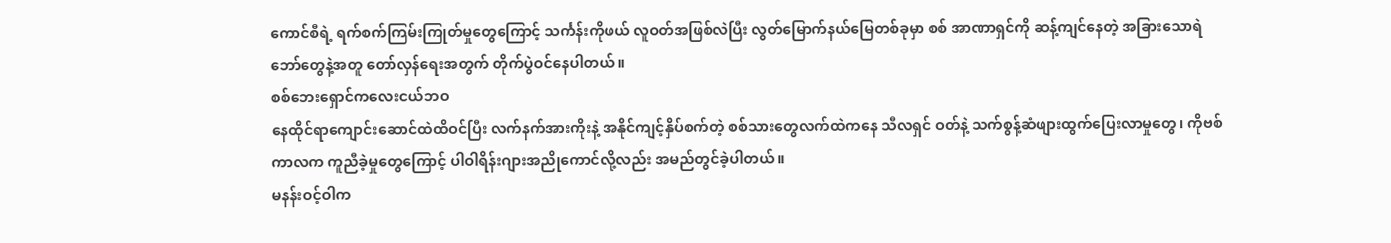ကောင်စီရဲ့ ရက်စက်ကြမ်းကြုတ်မှုတွေကြောင့် သင်္ကန်းကိုဖယ် လူဝတ်အဖြစ်လဲပြီး လွတ်မြောက်နယ်မြေတစ်ခုမှာ စစ် အာဏာရှင်ကို ဆန့်ကျင်နေတဲ့ အခြားသောရဲဘော်တွေနဲ့အတူ တော်လှန်ရေးအတွက် တိုက်ပွဲဝင်နေပါတယ်။
စစ်ဘေးရှောင်ကလေးငယ်ဘဝ
နေထိုင်ရာကျောင်းဆောင်ထဲထိဝင်ပြီး လက်နက်အားကိုးနဲ့ အနိုင်ကျင့်နှိပ်စက်တဲ့ စစ်သားတွေလက်ထဲကနေ သီလရှင် ဝတ်နဲ့ သက်စွန့်ဆံဖျားထွက်ပြေးလာမှုတွေ၊ ကိုဗစ်ကာလက ကူညီခဲ့မှုတွေကြောင့် ပါဝါရိန်းဂျားအညိုကောင်လို့လည်း အမည်တွင်ခဲ့ပါတယ်။
မနန်းဝင့်ဝါက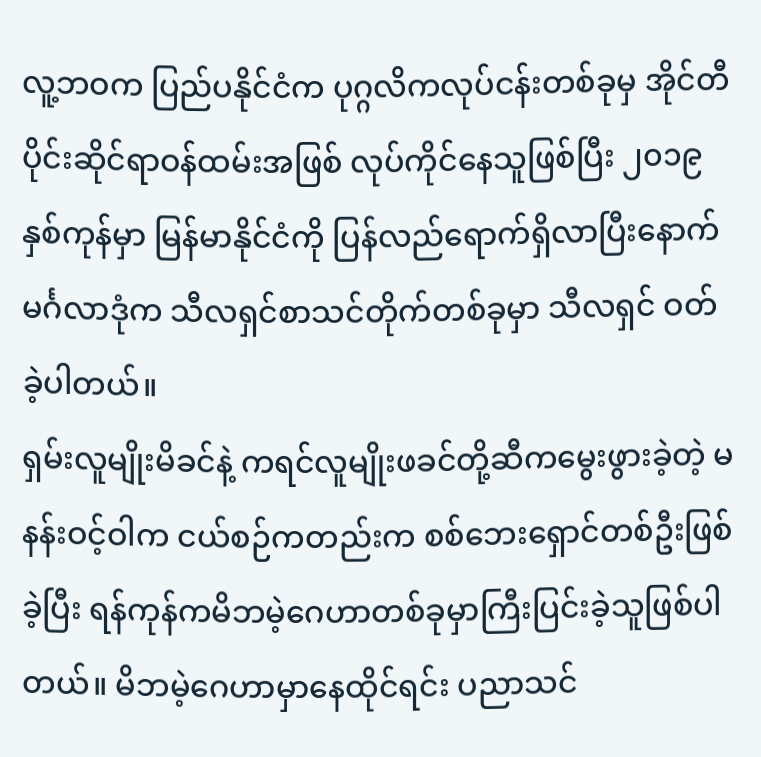လူ့ဘဝက ပြည်ပနိုင်ငံက ပုဂ္ဂလိကလုပ်ငန်းတစ်ခုမှ အိုင်တီပိုင်းဆိုင်ရာဝန်ထမ်းအဖြစ် လုပ်ကိုင်နေသူဖြစ်ပြီး ၂၀၁၉ နှစ်ကုန်မှာ မြန်မာနိုင်ငံကို ပြန်လည်ရောက်ရှိလာပြီးနောက် မင်္ဂလာဒုံက သီလရှင်စာသင်တိုက်တစ်ခုမှာ သီလရှင် ဝတ်ခဲ့ပါတယ်။
ရှမ်းလူမျိုးမိခင်နဲ့ ကရင်လူမျိုးဖခင်တို့ဆီကမွေးဖွားခဲ့တဲ့ မနန်းဝင့်ဝါက ငယ်စဉ်ကတည်းက စစ်ဘေးရှောင်တစ်ဦးဖြစ်ခဲ့ပြီး ရန်ကုန်ကမိဘမဲ့ဂေဟာတစ်ခုမှာကြီးပြင်းခဲ့သူဖြစ်ပါတယ်။ မိဘမဲ့ဂေဟာမှာနေထိုင်ရင်း ပညာသင်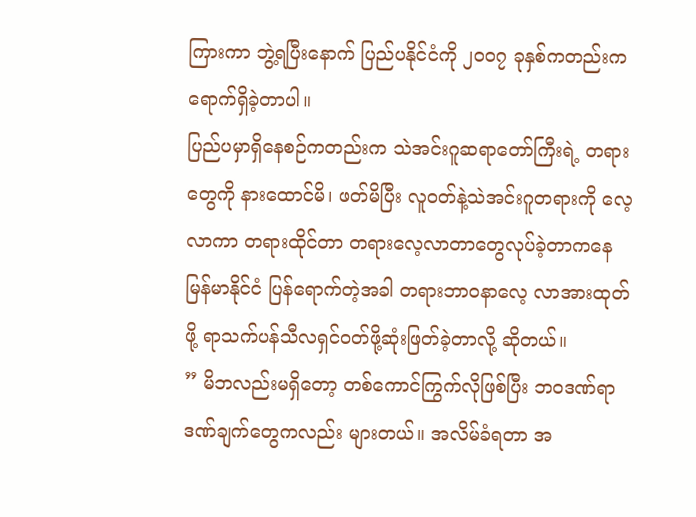ကြားကာ ဘွဲ့ရပြီးနောက် ပြည်ပနိုင်ငံကို ၂၀၀၇ ခုနှစ်ကတည်းက ရောက်ရှိခဲ့တာပါ။
ပြည်ပမှာရှိနေစဉ်ကတည်းက သဲအင်းဂူဆရာတော်ကြီးရဲ့ တရားတွေကို နားထောင်မိ၊ ဖတ်မိပြီး လူဝတ်နဲ့သဲအင်းဂူတရားကို လေ့လာကာ တရားထိုင်တာ တရားလေ့လာတာတွေလုပ်ခဲ့တာကနေ မြန်မာနိုင်ငံ ပြန်ရောက်တဲ့အခါ တရားဘာဝနာလေ့ လာအားထုတ်ဖို့ ရာသက်ပန်သီလရှင်ဝတ်ဖို့ဆုံးဖြတ်ခဲ့တာလို့ ဆိုတယ်။
” မိဘလည်းမရှိတော့ တစ်ကောင်ကြွက်လိုဖြစ်ပြီး ဘဝဒဏ်ရာဒဏ်ချက်တွေကလည်း များတယ်။ အလိမ်ခံရတာ အ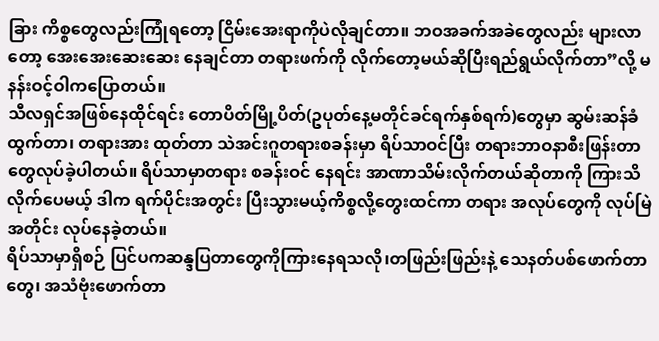ခြား ကိစ္စတွေလည်းကြုံရတော့ ငြိမ်းအေးရာကိုပဲလိုချင်တာ။ ဘဝအခက်အခဲတွေလည်း များလာတော့ အေးအေးဆေးဆေး နေချင်တာ တရားဖက်ကို လိုက်တော့မယ်ဆိုပြီးရည်ရွယ်လိုက်တာ”လို့ မနန်းဝင့်ဝါကပြောတယ်။
သီလရှင်အဖြစ်နေထိုင်ရင်း တောပိတ်မြို့ပိတ်(ဥပုတ်နေ့မတိုင်ခင်ရက်နှစ်ရက်)တွေမှာ ဆွမ်းဆန်ခံထွက်တာ၊ တရားအား ထုတ်တာ သဲအင်းဂူတရားစခန်းမှာ ရိပ်သာဝင်ပြီး တရားဘာဝနာစီးဖြန်းတာတွေလုပ်ခဲ့ပါတယ်။ ရိပ်သာမှာတရား စခန်းဝင် နေရင်း အာဏာသိမ်းလိုက်တယ်ဆိုတာကို ကြားသိလိုက်ပေမယ့် ဒါက ရက်ပိုင်းအတွင်း ပြီးသွားမယ့်ကိစ္စလို့တွေးထင်ကာ တရား အလုပ်တွေကို လုပ်မြဲအတိုင်း လုပ်နေခဲ့တယ်။
ရိပ်သာမှာရှိစဉ် ပြင်ပကဆန္ဒပြတာတွေကိုကြားနေရသလို၊တဖြည်းဖြည်းနဲ့ သေနတ်ပစ်ဖောက်တာတွေ၊ အသံဗုံးဖောက်တာ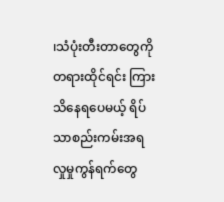၊သံပုံးတီးတာတွေကို တရားထိုင်ရင်း ကြားသိနေရပေမယ့် ရိပ်သာစည်းကမ်းအရ လှုမှုကွန်ရက်တွေ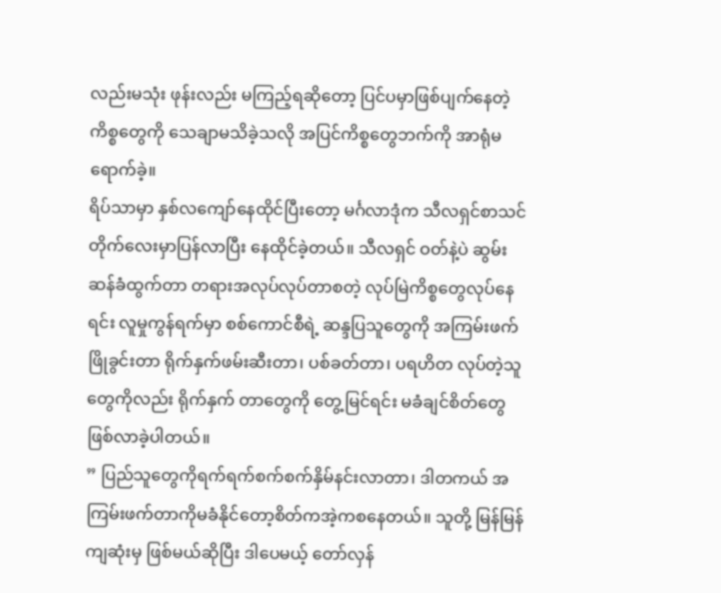လည်းမသုံး ဖုန်းလည်း မကြည့်ရဆိုတော့ ပြင်ပမှာဖြစ်ပျက်နေတဲ့ကိစ္စတွေကို သေချာမသိခဲ့သလို အပြင်ကိစ္စတွေဘက်ကို အာရုံမရောက်ခဲ့။
ရိပ်သာမှာ နှစ်လကျော်နေထိုင်ပြီးတော့ မင်္ဂလာဒုံက သီလရှင်စာသင်တိုက်လေးမှာပြန်လာပြီး နေထိုင်ခဲ့တယ်။ သီလရှင် ဝတ်နဲ့ပဲ ဆွမ်းဆန်ခံထွက်တာ တရားအလုပ်လုပ်တာစတဲ့ လုပ်မြဲကိစ္စတွေလုပ်နေရင်း လူမှုကွန်ရက်မှာ စစ်ကောင်စီရဲ့ ဆန္ဒပြသူတွေကို အကြမ်းဖက်ဖြိုခွင်းတာ ရိုက်နှက်ဖမ်းဆီးတာ၊ ပစ်ခတ်တာ၊ ပရဟိတ လုပ်တဲ့သူတွေကိုလည်း ရိုက်နှက် တာတွေကို တွေ့မြင်ရင်း မခံချင်စိတ်တွေဖြစ်လာခဲ့ပါတယ်။
” ပြည်သူတွေကိုရက်ရက်စက်စက်နှိမ်နင်းလာတာ၊ ဒါတကယ် အကြမ်းဖက်တာကိုမခံနိုင်တော့စိတ်ကအဲ့ကစနေတယ်။ သူတို့ မြန်မြန်ကျဆုံးမှ ဖြစ်မယ်ဆိုပြီး ဒါပေမယ့် တော်လှန်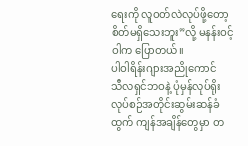ရေးကို လူဝတ်လဲလုပ်ဖို့တော့ စိတ်မရှိသေးဘူး”လို့ မနန်းဝင့်ဝါက ပြောတယ်။
ပါဝါရိန်းဂျားအညိုကောင်
သီလရှင်ဘဝနဲ့ ပုံမှန်လုပ်ရိုးလုပ်စဉ်အတိုင်းဆွမ်းဆန်ခံထွက် ကျန်အချိန်တွေမှာ တ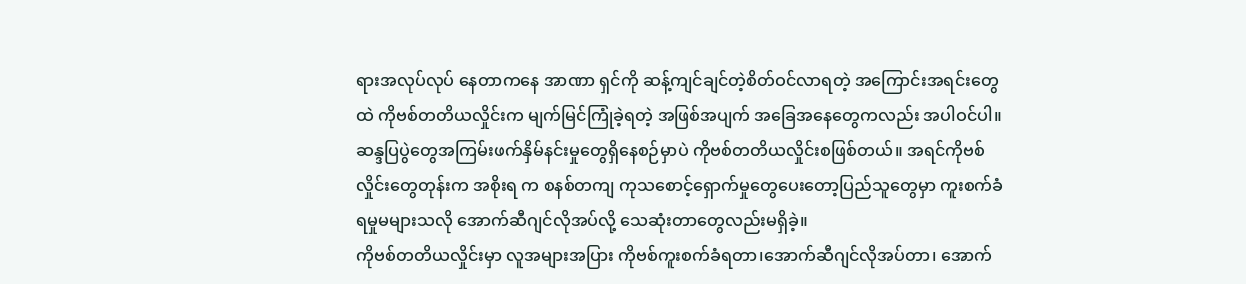ရားအလုပ်လုပ် နေတာကနေ အာဏာ ရှင်ကို ဆန့်ကျင်ချင်တဲ့စိတ်ဝင်လာရတဲ့ အကြောင်းအရင်းတွေထဲ ကိုဗစ်တတိယလှိုင်းက မျက်မြင်ကြုံခဲ့ရတဲ့ အဖြစ်အပျက် အခြေအနေတွေကလည်း အပါဝင်ပါ။
ဆန္ဒပြပွဲတွေအကြမ်းဖက်နှိမ်နင်းမှုတွေရှိနေစဉ်မှာပဲ ကိုဗစ်တတိယလှိုင်းစဖြစ်တယ်။ အရင်ကိုဗစ်လှိုင်းတွေတုန်းက အစိုးရ က စနစ်တကျ ကုသစောင့်ရှောက်မှုတွေပေးတော့ပြည်သူတွေမှာ ကူးစက်ခံရမှုမများသလို အောက်ဆီဂျင်လိုအပ်လို့ သေဆုံးတာတွေလည်းမရှိခဲ့။
ကိုဗစ်တတိယလှိုင်းမှာ လူအများအပြား ကိုဗစ်ကူးစက်ခံရတာ၊အောက်ဆီဂျင်လိုအပ်တာ၊ အောက်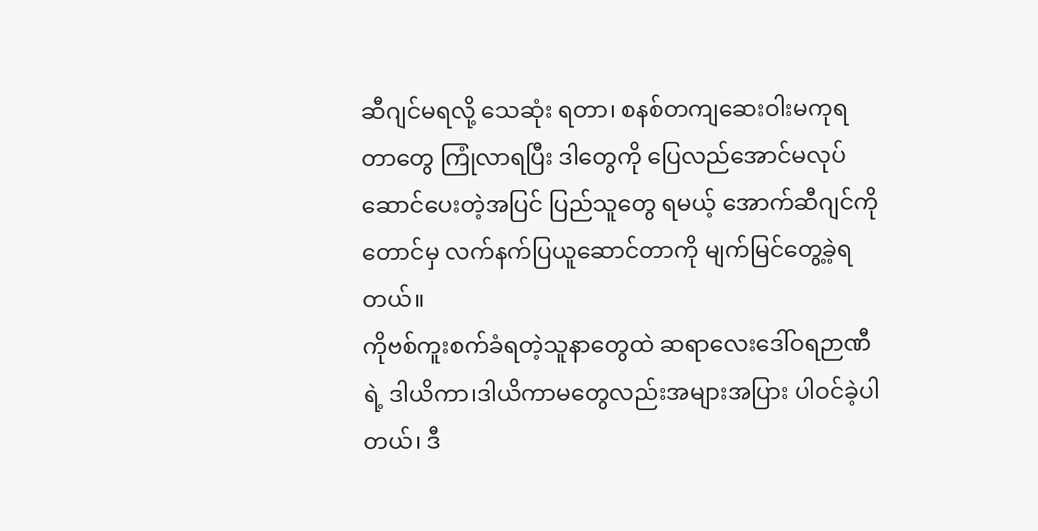ဆီဂျင်မရလို့ သေဆုံး ရတာ၊ စနစ်တကျဆေးဝါးမကုရတာတွေ ကြုံလာရပြီး ဒါတွေကို ပြေလည်အောင်မလုပ်ဆောင်ပေးတဲ့အပြင် ပြည်သူတွေ ရမယ့် အောက်ဆီဂျင်ကိုတောင်မှ လက်နက်ပြယူဆောင်တာကို မျက်မြင်တွေ့ခဲ့ရတယ်။
ကိုဗစ်ကူးစက်ခံရတဲ့သူနာတွေထဲ ဆရာလေးဒေါ်ဝရဉာဏီရဲ့ ဒါယိကာ၊ဒါယိကာမတွေလည်းအများအပြား ပါဝင်ခဲ့ပါတယ်၊ ဒီ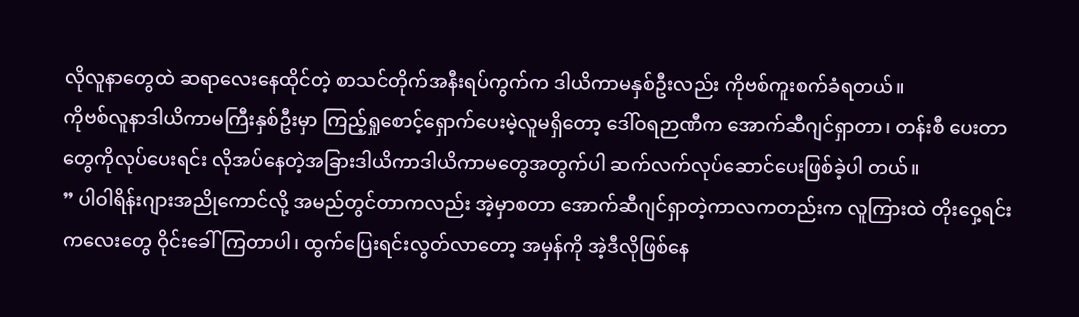လိုလူနာတွေထဲ ဆရာလေးနေထိုင်တဲ့ စာသင်တိုက်အနီးရပ်ကွက်က ဒါယိကာမနှစ်ဦးလည်း ကိုဗစ်ကူးစက်ခံရတယ်။
ကိုဗစ်လူနာဒါယိကာမကြီးနှစ်ဦးမှာ ကြည့်ရှုစောင့်ရှောက်ပေးမဲ့လူမရှိတော့ ဒေါ်ဝရဉာဏီက အောက်ဆီဂျင်ရှာတာ၊ တန်းစီ ပေးတာတွေကိုလုပ်ပေးရင်း လိုအပ်နေတဲ့အခြားဒါယိကာဒါယိကာမတွေအတွက်ပါ ဆက်လက်လုပ်ဆောင်ပေးဖြစ်ခဲ့ပါ တယ်။
” ပါဝါရိန်းဂျားအညိုကောင်လို့ အမည်တွင်တာကလည်း အဲ့မှာစတာ အောက်ဆီဂျင်ရှာတဲ့ကာလကတည်းက လူကြားထဲ တိုးဝှေ့ရင်းကလေးတွေ ဝိုင်းခေါ်ကြတာပါ၊ ထွက်ပြေးရင်းလွတ်လာတော့ အမှန်ကို အဲ့ဒီလိုဖြစ်နေ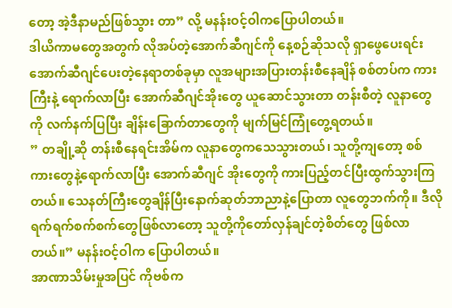တော့ အဲ့ဒီနာမည်ဖြစ်သွား တာ” လို့ မနန်းဝင့်ဝါကပြောပါတယ်။
ဒါယိကာမတွေအတွက် လိုအပ်တဲ့အောက်ဆီဂျင်ကို နေ့စဉ်ဆိုသလို ရှာဖွေပေးရင်း အောက်ဆီဂျင်ပေးတဲ့နေရာတစ်ခုမှာ လူအများအပြားတန်းစီနေချိန် စစ်တပ်က ကားကြီးနဲ့ ရောက်လာပြီး အောက်ဆီဂျင်အိုးတွေ ယူဆောင်သွားတာ တန်းစီတဲ့ လူနာတွေကို လက်နက်ပြပြီး ချိန်းခြောက်တာတွေကို မျက်မြင်ကြုံတွေ့ရတယ်။
” တချို့ဆို တန်းစီနေရင်းအိမ်က လူနာတွေကသေသွားတယ်၊ သူတို့ကျတော့ စစ်ကားတွေနဲ့ရောက်လာပြီး အောက်ဆီဂျင် အိုးတွေကို ကားပြည့်တင်ပြီးထွက်သွားကြတယ်။ သေနတ်ကြီးတွေချိန်ပြီးနောက်ဆုတ်ဘာညာနဲ့ပြောတာ လူတွေဘက်ကို။ ဒီလို ရက်ရက်စက်စက်တွေဖြစ်လာတော့ သူတို့ကိုတော်လှန်ချင်တဲ့စိတ်တွေ ဖြစ်လာတယ်။” မနန်းဝင့်ဝါက ပြောပါတယ်။
အာဏာသိမ်းမှုအပြင် ကိုဗစ်က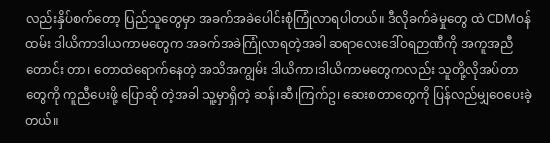လည်းနှိပ်စက်တော့ ပြည်သူတွေမှာ အခက်အခဲပေါင်းစုံကြုံလာရပါတယ်။ ဒီလိုခက်ခဲမှုတွေ ထဲ CDMဝန်ထမ်း ဒါယိကာဒါယကာမတွေက အခက်အခဲကြုံလာရတဲ့အခါ ဆရာလေးဒေါ်ဝရဉာဏီကို အကူအညီတောင်း တာ၊ တောထဲရောက်နေတဲ့ အသိအကျွမ်း ဒါယိကာ၊ဒါယိကာမတွေကလည်း သူတို့လိုအပ်တာတွေကို ကူညီပေးဖို့ ပြောဆို တဲ့အခါ သူ့မှာရှိတဲ့ ဆန်၊ဆီ၊ကြက်ဥ၊ ဆေးစတာတွေကို ပြန်လည်မျှဝေပေးခဲ့တယ်။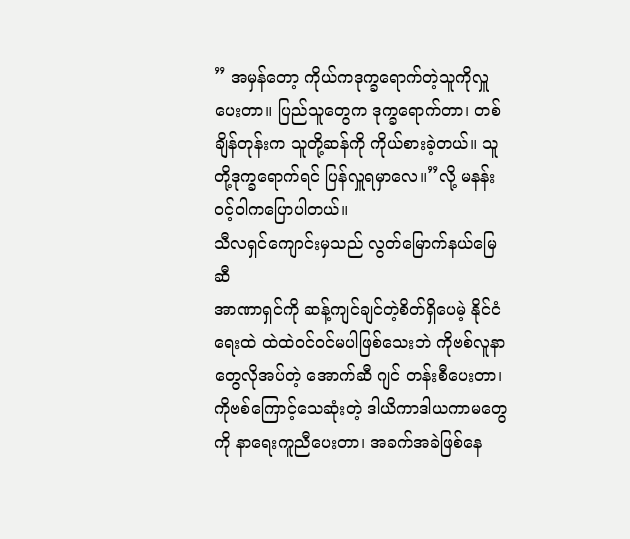” အမှန်တော့ ကိုယ်ကဒုက္ခရောက်တဲ့သူကိုလှူပေးတာ။ ပြည်သူတွေက ဒုက္ခရောက်တာ၊ တစ်ချိန်တုန်းက သူတို့ဆန်ကို ကိုယ်စားခဲ့တယ်။ သူတို့ဒုက္ခရောက်ရင် ပြန်လှူရမှာလေ။”လို့ မနန်းဝင့်ဝါကပြောပါတယ်။
သီလရှင်ကျောင်းမှသည် လွတ်မြောက်နယ်မြေဆီ
အာဏာရှင်ကို ဆန့်ကျင်ချင်တဲ့စိတ်ရှိပေမဲ့ နိုင်ငံရေးထဲ ထဲထဲဝင်ဝင်မပါဖြစ်သေးဘဲ ကိုဗစ်လူနာတွေလိုအပ်တဲ့ အောက်ဆီ ဂျင် တန်းစီပေးတာ၊ ကိုဗစ်ကြောင့်သေဆုံးတဲ့ ဒါယိကာဒါယကာမတွေကို နာရေးကူညီပေးတာ၊ အခက်အခဲဖြစ်နေ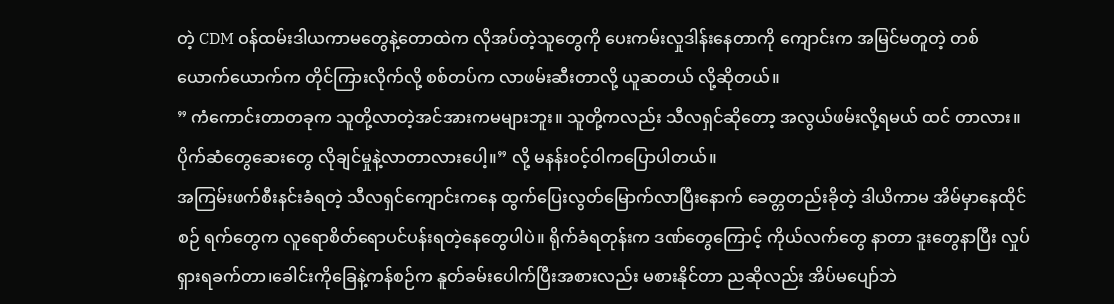တဲ့ CDM ဝန်ထမ်းဒါယကာမတွေနဲ့တောထဲက လိုအပ်တဲ့သူတွေကို ပေးကမ်းလှုဒါန်းနေတာကို ကျောင်းက အမြင်မတူတဲ့ တစ်ယောက်ယောက်က တိုင်ကြားလိုက်လို့ စစ်တပ်က လာဖမ်းဆီးတာလို့ ယူဆတယ် လို့ဆိုတယ်။
” ကံကောင်းတာတခုက သူတို့လာတဲ့အင်အားကမများဘူး။ သူတို့ကလည်း သီလရှင်ဆိုတော့ အလွယ်ဖမ်းလို့ရမယ် ထင် တာလား။ ပိုက်ဆံတွေဆေးတွေ လိုချင်မှုနဲ့လာတာလားပေါ့။” လို့ မနန်းဝင့်ဝါကပြောပါတယ်။
အကြမ်းဖက်စီးနင်းခံရတဲ့ သီလရှင်ကျောင်းကနေ ထွက်ပြေးလွတ်မြောက်လာပြီးနောက် ခေတ္တတည်းခိုတဲ့ ဒါယိကာမ အိမ်မှာနေထိုင်စဉ် ရက်တွေက လူရောစိတ်ရောပင်ပန်းရတဲ့နေတွေပါပဲ။ ရိုက်ခံရတုန်းက ဒဏ်တွေကြောင့် ကိုယ်လက်တွေ နာတာ ဒူးတွေနာပြီး လှုပ်ရှားရခက်တာ၊ခေါင်းကိုခြေနဲ့ကန်စဉ်က နူတ်ခမ်းပေါက်ပြီးအစားလည်း မစားနိုင်တာ ညဆိုလည်း အိပ်မပျော်ဘဲ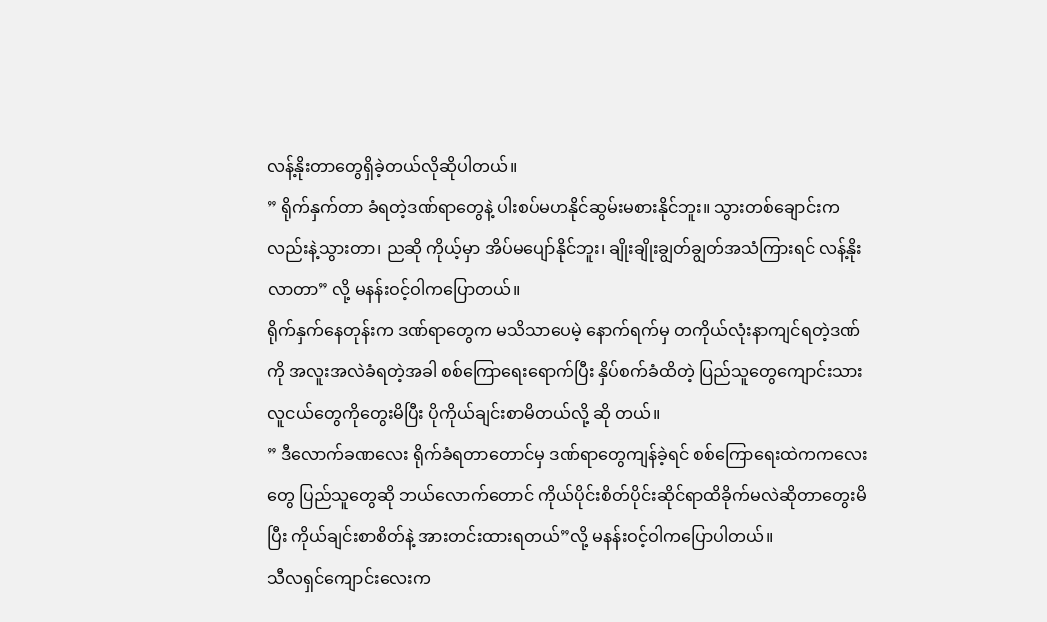လန့်နိုးတာတွေရှိခဲ့တယ်လိုဆိုပါတယ်။
” ရိုက်နှက်တာ ခံရတဲ့ဒဏ်ရာတွေနဲ့ ပါးစပ်မဟနိုင်ဆွမ်းမစားနိုင်ဘူး။ သွားတစ်ချောင်းကလည်းနဲ့သွားတာ၊ ညဆို ကိုယ့်မှာ အိပ်မပျော်နိုင်ဘူး၊ ချိုးချိုးချွတ်ချွတ်အသံကြားရင် လန့်နိုးလာတာ” လို့ မနန်းဝင့်ဝါကပြောတယ်။
ရိုက်နှက်နေတုန်းက ဒဏ်ရာတွေက မသိသာပေမဲ့ နောက်ရက်မှ တကိုယ်လုံးနာကျင်ရတဲ့ဒဏ်ကို အလူးအလဲခံရတဲ့အခါ စစ်ကြောရေးရောက်ပြီး နှိပ်စက်ခံထိတဲ့ ပြည်သူတွေကျောင်းသားလူငယ်တွေကိုတွေးမိပြီး ပိုကိုယ်ချင်းစာမိတယ်လို့ ဆို တယ်။
” ဒီလောက်ခဏလေး ရိုက်ခံရတာတောင်မှ ဒဏ်ရာတွေကျန်ခဲ့ရင် စစ်ကြောရေးထဲကကလေးတွေ ပြည်သူတွေဆို ဘယ်လောက်တောင် ကိုယ်ပိုင်းစိတ်ပိုင်းဆိုင်ရာထိခိုက်မလဲဆိုတာတွေးမိပြီး ကိုယ်ချင်းစာစိတ်နဲ့ အားတင်းထားရတယ်”လို့ မနန်းဝင့်ဝါကပြောပါတယ်။
သီလရှင်ကျောင်းလေးက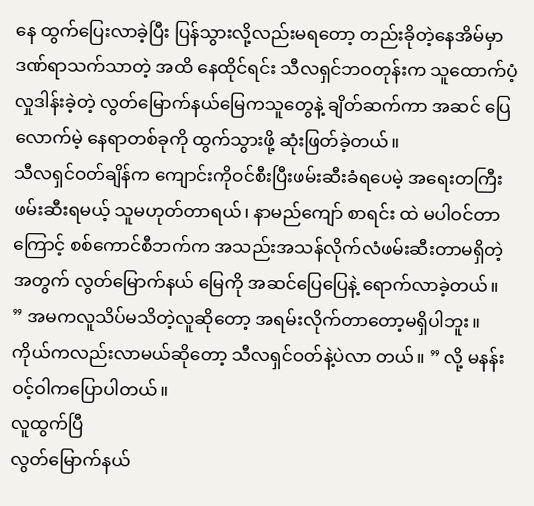နေ ထွက်ပြေးလာခဲ့ပြီး ပြန်သွားလို့လည်းမရတော့ တည်းခိုတဲ့နေအိမ်မှာဒဏ်ရာသက်သာတဲ့ အထိ နေထိုင်ရင်း သီလရှင်ဘဝတုန်းက သူထောက်ပံ့လှုဒါန်းခဲ့တဲ့ လွတ်မြောက်နယ်မြေကသူတွေနဲ့ ချိတ်ဆက်ကာ အဆင် ပြေလောက်မဲ့ နေရာတစ်ခုကို ထွက်သွားဖို့ ဆုံးဖြတ်ခဲ့တယ်။
သီလရှင်ဝတ်ချိန်က ကျောင်းကိုဝင်စီးပြီးဖမ်းဆီးခံရပေမဲ့ အရေးတကြီးဖမ်းဆီးရမယ့် သူမဟုတ်တာရယ်၊ နာမည်ကျော် စာရင်း ထဲ မပါဝင်တာကြောင့် စစ်ကောင်စီဘက်က အသည်းအသန်လိုက်လံဖမ်းဆီးတာမရှိတဲ့အတွက် လွတ်မြောက်နယ် မြေကို အဆင်ပြေပြေနဲ့ ရောက်လာခဲ့တယ်။
” အမကလူသိပ်မသိတဲ့လူဆိုတော့ အရမ်းလိုက်တာတော့မရှိပါဘူး။ ကိုယ်ကလည်းလာမယ်ဆိုတော့ သီလရှင်ဝတ်နဲ့ပဲလာ တယ်။ ” လို့ မနန်းဝင့်ဝါကပြောပါတယ်။
လူထွက်ပြီ
လွတ်မြောက်နယ်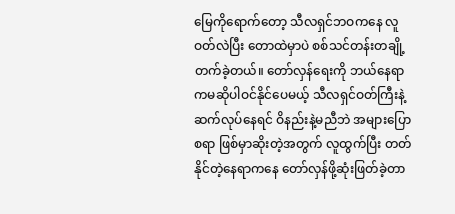မြေကိုရောက်တော့ သီလရှင်ဘဝကနေ လူဝတ်လဲပြီး တောထဲမှာပဲ စစ်သင်တန်းတချို့ တက်ခဲ့တယ်။ တော်လှန်ရေးကို ဘယ်နေရာကမဆိုပါဝင်နိုင်ပေမယ့် သီလရှင်ဝတ်ကြီးနဲ့ ဆက်လုပ်နေရင် ဝိနည်းနဲ့မညီဘဲ အများပြောစရာ ဖြစ်မှာဆိုးတဲ့အတွက် လူထွက်ပြီး တတ်နိုင်တဲ့နေရာကနေ တော်လှန်ဖို့ဆုံးဖြတ်ခဲ့တာ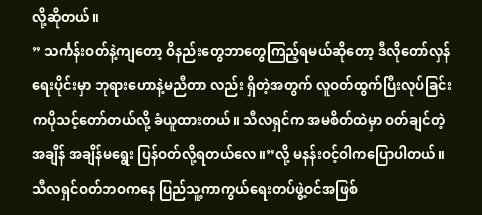လို့ဆိုတယ်။
” သင်္ကန်းဝတ်နဲ့ကျတော့ ဝိနည်းတွေဘာတွေကြည့်ရမယ်ဆိုတော့ ဒီလိုတော်လှန်ရေးပိုင်းမှာ ဘုရားဟောနဲ့မညီတာ လည်း ရှိတဲ့အတွက် လူဝတ်ထွက်ပြီးလုပ်ခြင်းကပိုသင့်တော်တယ်လို့ ခံယူထားတယ်။ သီလရှင်က အမစိတ်ထဲမှာ ဝတ်ချင်တဲ့အချိန် အချိန်မရွေး ပြန်ဝတ်လို့ရတယ်လေ။”လို့ မနန်းဝင့်ဝါကပြောပါတယ်။
သီလရှင်ဝတ်ဘဝကနေ ပြည်သူ့ကာကွယ်ရေးတပ်ဖွဲ့ဝင်အဖြစ်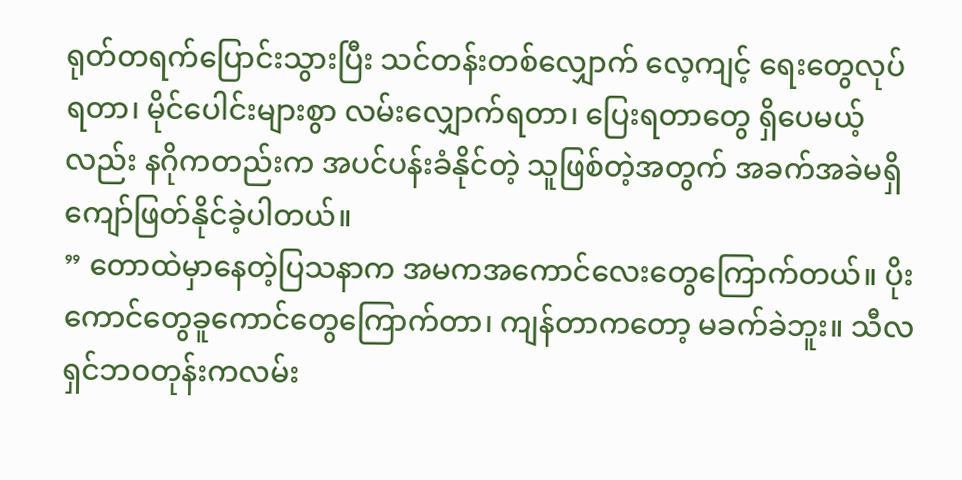ရုတ်တရက်ပြောင်းသွားပြီး သင်တန်းတစ်လျှောက် လေ့ကျင့် ရေးတွေလုပ်ရတာ၊ မိုင်ပေါင်းများစွာ လမ်းလျှောက်ရတာ၊ ပြေးရတာတွေ ရှိပေမယ့်လည်း နဂိုကတည်းက အပင်ပန်းခံနိုင်တဲ့ သူဖြစ်တဲ့အတွက် အခက်အခဲမရှိ ကျော်ဖြတ်နိုင်ခဲ့ပါတယ်။
” တောထဲမှာနေတဲ့ပြသနာက အမကအကောင်လေးတွေကြောက်တယ်။ ပိုးကောင်တွေခူကောင်တွေကြောက်တာ၊ ကျန်တာကတော့ မခက်ခဲဘူး။ သီလရှင်ဘဝတုန်းကလမ်း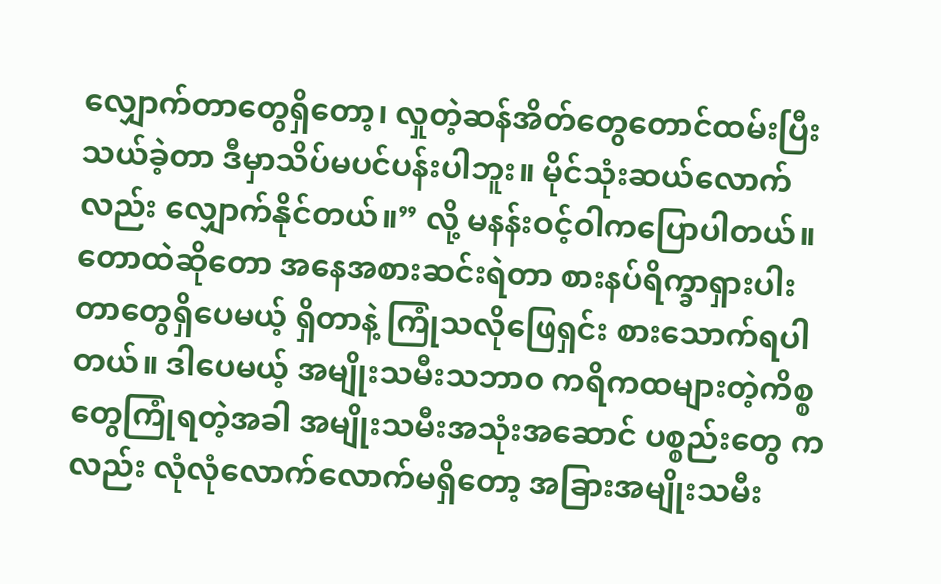လျှောက်တာတွေရှိတော့၊ လှုတဲ့ဆန်အိတ်တွေတောင်ထမ်းပြီး သယ်ခဲ့တာ ဒီမှာသိပ်မပင်ပန်းပါဘူး။ မိုင်သုံးဆယ်လောက်လည်း လျှောက်နိုင်တယ်။” လို့ မနန်းဝင့်ဝါကပြောပါတယ်။
တောထဲဆိုတော အနေအစားဆင်းရဲတာ စားနပ်ရိက္ခာရှားပါးတာတွေရှိပေမယ့် ရှိတာနဲ့ ကြုံသလိုဖြေရှင်း စားသောက်ရပါ တယ်။ ဒါပေမယ့် အမျိုးသမီးသဘာ၀ ကရိကထများတဲ့ကိစ္စတွေကြုံရတဲ့အခါ အမျိုးသမီးအသုံးအဆောင် ပစ္စည်းတွေ ကလည်း လုံလုံလောက်လောက်မရှိတော့ အခြားအမျိုးသမီး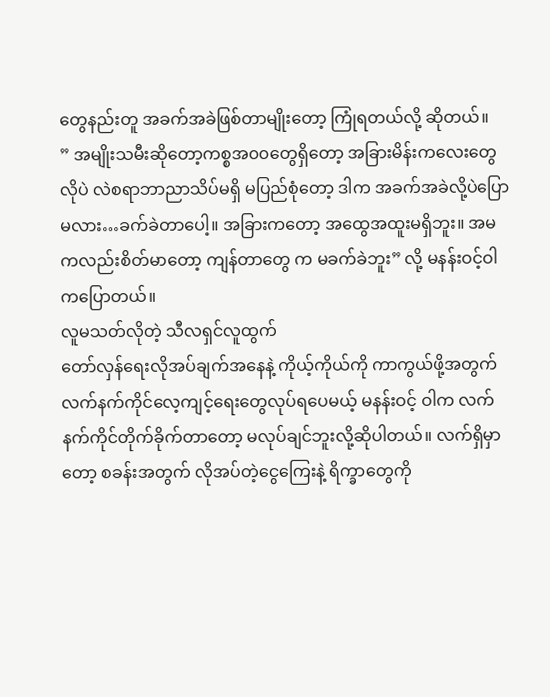တွေနည်းတူ အခက်အခဲဖြစ်တာမျိုးတော့ ကြုံရတယ်လို့ ဆိုတယ်။
” အမျိုးသမီးဆိုတော့ကစ္စအ၀၀တွေရှိတော့ အခြားမိန်းကလေးတွေလိုပဲ လဲစရာဘာညာသိပ်မရှိ မပြည်စုံတော့ ဒါက အခက်အခဲလို့ပဲပြောမလား…ခက်ခဲတာပေါ့။ အခြားကတော့ အထွေအထူးမရှိဘူး။ အမကလည်းစိတ်မာတော့ ကျန်တာတွေ က မခက်ခဲဘူး” လို့ မနန်းဝင့်ဝါကပြောတယ်။
လူမသတ်လိုတဲ့ သီလရှင်လူထွက်
တော်လှန်ရေးလိုအပ်ချက်အနေနဲ့ ကိုယ့်ကိုယ်ကို ကာကွယ်ဖို့အတွက် လက်နက်ကိုင်လေ့ကျင့်ရေးတွေလုပ်ရပေမယ့် မနန်းဝင့် ဝါက လက်နက်ကိုင်တိုက်ခိုက်တာတော့ မလုပ်ချင်ဘူးလို့ဆိုပါတယ်။ လက်ရှိမှာတော့ စခန်းအတွက် လိုအပ်တဲ့ငွေကြေးနဲ့ ရိက္ခာတွေကို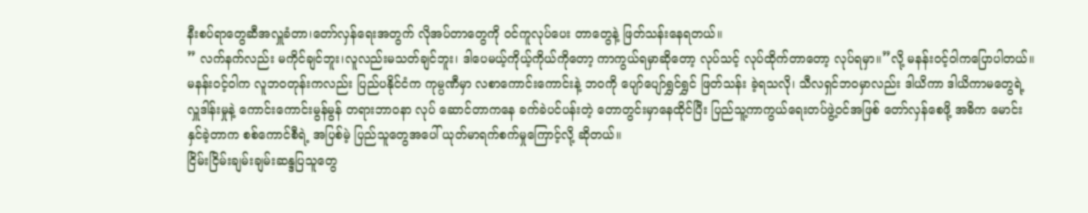နီးစပ်ရာတွေဆီအလှူခံတာ၊တော်လှန်ရေးအတွက် လိုအပ်တာတွေကို ဝင်ကူလုပ်ပေး တာတွေနဲ့ ဖြတ်သန်းနေရတယ်။
” လက်နက်လည်း မကိုင်ချင်ဘူး၊လူလည်းမသတ်ချင်ဘူး၊ ဒါပေမယ့်ကိုယ့်ကိုယ်ကိုတော့ ကာကွယ်ရမှာဆိုတော့ လုပ်သင့် လုပ်ထိုက်တာတော့ လုပ်ရမှာ။”လို့ မနန်းဝင့်ဝါကပြောပါတယ်။
မနန်းဝင့်ဝါက လူဘဝတုန်းကလည်း ပြည်ပနိုင်ငံက ကုမ္ပဏီမှာ လစာကောင်းကောင်းနဲ့ ဘဝကို ပျော်ပျော်ရွှင်ရွှင် ဖြတ်သန်း ခဲ့ရသလို၊ သီလရှင်ဘဝမှာလည်း ဒါယိကာ ဒါယိကာမတွေရဲ့ လှူဒါန်းမှုနဲ့ ကောင်းကောင်းမွန်မွန် တရားဘာဝနာ လုပ် ဆောင်တာကနေ ခက်ခဲပင်ပန်းတဲ့ တောတွင်းမှာနေထိုင်ပြီး ပြည်သူ့ကာကွယ်ရေးတပ်ဖွဲ့ဝင်အဖြစ် တော်လှန်စေဖို့ အဓိက မောင်းနှင်ခဲ့တာက စစ်ကောင်စီရဲ့ အပြစ်မဲ့ ပြည်သူတွေအပေါ် ယုတ်မာရက်စက်မှုကြောင့်လို့ ဆိုတယ်။
ငြိမ်းငြိမ်းချမ်းချမ်းဆန္ဒပြသူတွေ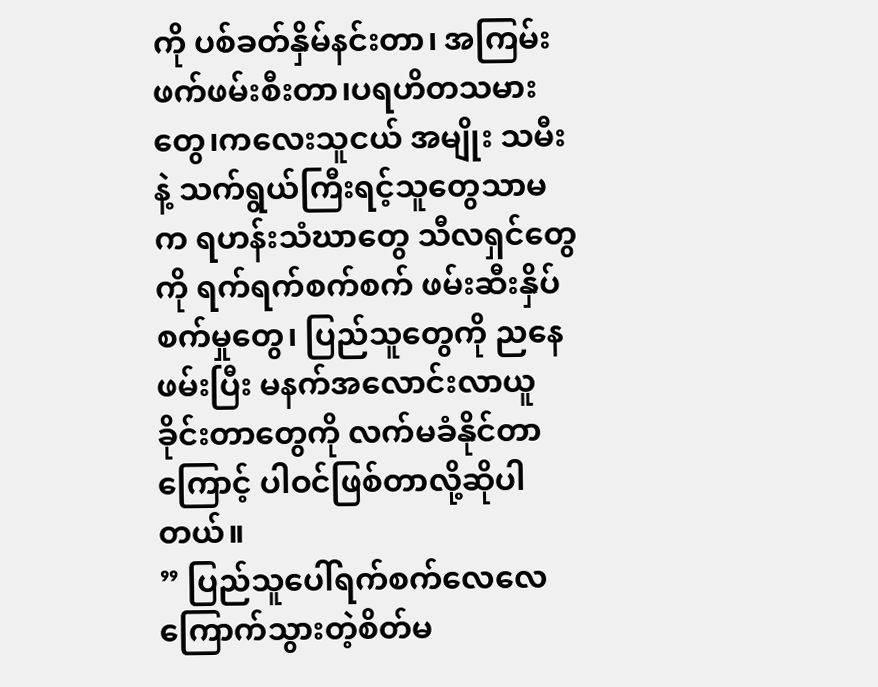ကို ပစ်ခတ်နှိမ်နင်းတာ၊ အကြမ်းဖက်ဖမ်းစီးတာ၊ပရဟိတသမားတွေ၊ကလေးသူငယ် အမျိုး သမီးနဲ့ သက်ရွယ်ကြီးရင့်သူတွေသာမက ရဟန်းသံဃာတွေ သီလရှင်တွေကို ရက်ရက်စက်စက် ဖမ်းဆီးနှိပ်စက်မှုတွေ၊ ပြည်သူတွေကို ညနေဖမ်းပြီး မနက်အလောင်းလာယူခိုင်းတာတွေကို လက်မခံနိုင်တာကြောင့် ပါဝင်ဖြစ်တာလို့ဆိုပါတယ်။
” ပြည်သူပေါ်ရက်စက်လေလေ ကြောက်သွားတဲ့စိတ်မ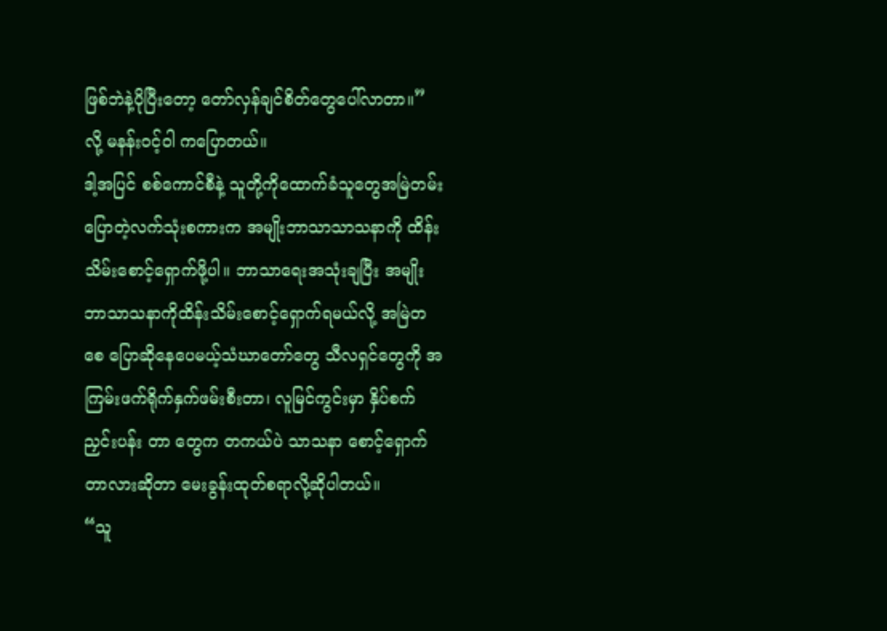ဖြစ်ဘဲနဲ့ပိုပြီးတော့ တော်လှန်ချင်စိတ်တွေပေါ်လာတာ။” လို့ မနန်းဝင့်ဝါ ကပြောတယ်။
ဒါ့အပြင် စစ်ကောင်စီနဲ့ သူတို့ကိုထောက်ခံသူတွေအမြဲတမ်းပြောတဲ့လက်သုံးစကားက အမျိုးဘာသာသာသနာကို ထိန်း သိမ်းစောင့်ရှောက်ဖို့ပါ။ ဘာသာရေးအသုံးချပြီး အမျိုးဘာသာသနာကိုထိန်းသိမ်းစောင့်ရှောက်ရမယ်လို့ အမြဲတစေ ပြောဆိုနေပေမယ့်သံဃာတော်တွေ သီလရှင်တွေကို အကြမ်းဖက်ရိုက်နှက်ဖမ်းစီးတာ၊ လူမြင်ကွင်းမှာ နှိပ်စက်ညှင်းပန်း တာ တွေက တကယ်ပဲ သာသနာ စောင့်ရှောက်တာလားဆိုတာ မေးခွန်းထုတ်စရာလို့ဆိုပါတယ်။
“သူ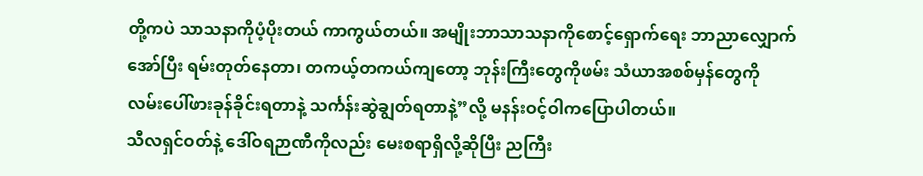တို့ကပဲ သာသနာကိုပံ့ပိုးတယ် ကာကွယ်တယ်။ အမျိုးဘာသာသနာကိုစောင့်ရှောက်ရေး ဘာညာလျှောက်အော်ပြီး ရမ်းတုတ်နေတာ၊ တကယ့်တကယ်ကျတော့ ဘုန်းကြီးတွေကိုဖမ်း သံယာအစစ်မှန်တွေကို လမ်းပေါ်ဖားခုန်ခိုင်းရတာနဲ့ သင်္ကန်းဆွဲချွတ်ရတာနဲ့”လို့ မနန်းဝင့်ဝါကပြောပါတယ်။
သီလရှင်ဝတ်နဲ့ ဒေါ်ဝရဉာဏီကိုလည်း မေးစရာရှိလို့ဆိုပြီး ညကြီး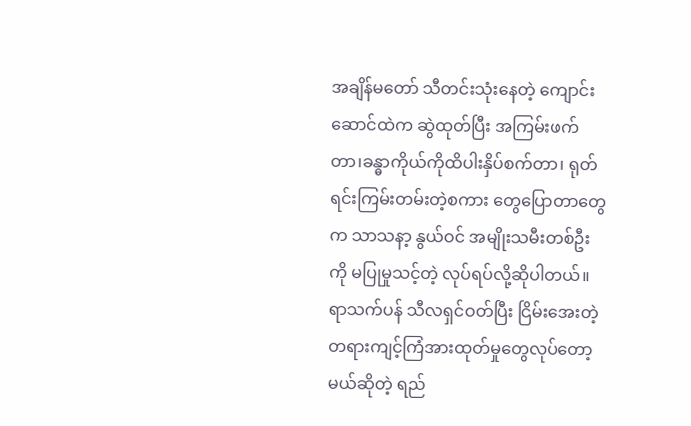အချိန်မတော် သီတင်းသုံးနေတဲ့ ကျောင်းဆောင်ထဲက ဆွဲထုတ်ပြီး အကြမ်းဖက်တာ၊ခန္ဓာကိုယ်ကိုထိပါးနှိပ်စက်တာ၊ ရုတ်ရင်းကြမ်းတမ်းတဲ့စကား တွေပြောတာတွေက သာသနာ့ နွယ်ဝင် အမျိုးသမီးတစ်ဦးကို မပြုမှုသင့်တဲ့ လုပ်ရပ်လို့ဆိုပါတယ်။
ရာသက်ပန် သီလရှင်ဝတ်ပြီး ငြိမ်းအေးတဲ့ တရားကျင့်ကြံအားထုတ်မှုတွေလုပ်တော့မယ်ဆိုတဲ့ ရည်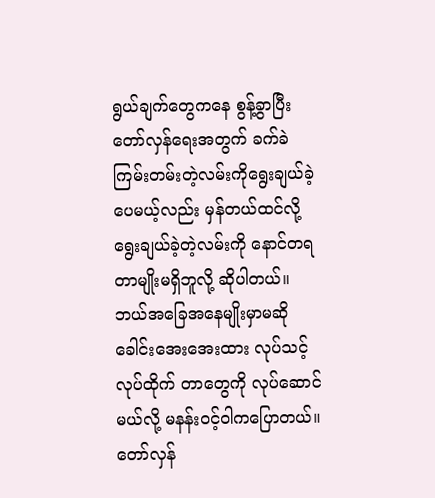ရွယ်ချက်တွေကနေ စွန့်ခွာပြီး တော်လှန်ရေးအတွက် ခက်ခဲကြမ်းတမ်းတဲ့လမ်းကိုရွေးချယ်ခဲ့ပေမယ့်လည်း မှန်တယ်ထင်လို့ ရွေးချယ်ခဲ့တဲ့လမ်းကို နောင်တရတာမျိုးမရှိဘူလို့ ဆိုပါတယ်။ ဘယ်အခြေအနေမျိုးမှာမဆို ခေါင်းအေးအေးထား လုပ်သင့်လုပ်ထိုက် တာတွေကို လုပ်ဆောင်မယ်လို့ မနန်းဝင့်ဝါကပြောတယ်။
တော်လှန်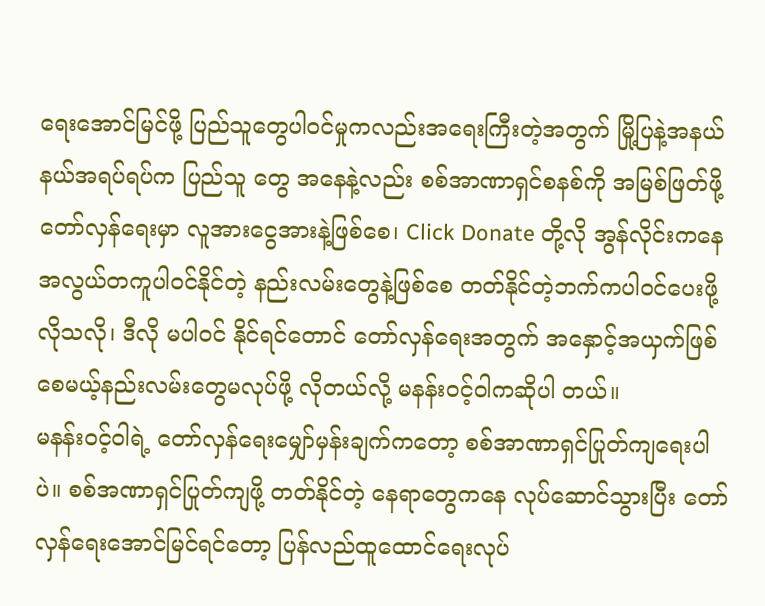ရေးအောင်မြင်ဖို့ ပြည်သူတွေပါဝင်မှုကလည်းအရေးကြီးတဲ့အတွက် မြို့ပြနဲ့အနယ်နယ်အရပ်ရပ်က ပြည်သူ တွေ အနေနဲ့လည်း စစ်အာဏာရှင်စနစ်ကို အမြစ်ဖြတ်ဖို့တော်လှန်ရေးမှာ လူအားငွေအားနဲ့ဖြစ်စေ၊ Click Donate တို့လို အွန်လိုင်းကနေ အလွယ်တကူပါဝင်နိုင်တဲ့ နည်းလမ်းတွေနဲ့ဖြစ်စေ တတ်နိုင်တဲ့ဘက်ကပါဝင်ပေးဖို့လိုသလို၊ ဒီလို မပါဝင် နိုင်ရင်တောင် တော်လှန်ရေးအတွက် အနှောင့်အယှက်ဖြစ်စေမယ့်နည်းလမ်းတွေမလုပ်ဖို့ လိုတယ်လို့ မနန်းဝင့်ဝါကဆိုပါ တယ်။
မနန်းဝင့်ဝါရဲ့ တော်လှန်ရေးမျှော်မှန်းချက်ကတော့ စစ်အာဏာရှင်ပြုတ်ကျရေးပါပဲ။ စစ်အဏာရှင်ပြုတ်ကျဖို့ တတ်နိုင်တဲ့ နေရာတွေကနေ လုပ်ဆောင်သွားပြီး တော်လှန်ရေးအောင်မြင်ရင်တော့ ပြန်လည်ထူထောင်ရေးလုပ်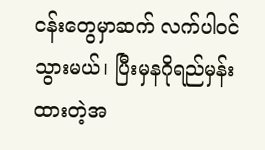ငန်းတွေမှာဆက် လက်ပါဝင်သွားမယ်၊ ပြီးမှနဂိုရည်မှန်းထားတဲ့အ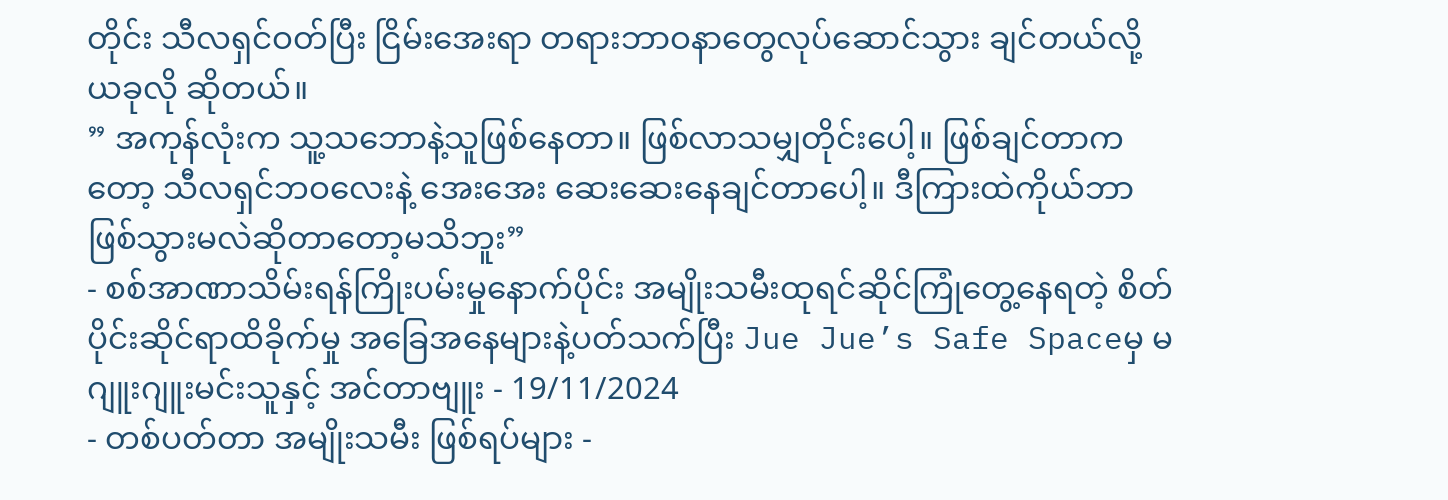တိုင်း သီလရှင်ဝတ်ပြီး ငြိမ်းအေးရာ တရားဘာဝနာတွေလုပ်ဆောင်သွား ချင်တယ်လို့ ယခုလို ဆိုတယ်။
” အကုန်လုံးက သူ့သဘောနဲ့သူဖြစ်နေတာ။ ဖြစ်လာသမျှတိုင်းပေါ့။ ဖြစ်ချင်တာကတော့ သီလရှင်ဘဝလေးနဲ့ အေးအေး ဆေးဆေးနေချင်တာပေါ့။ ဒီကြားထဲကိုယ်ဘာဖြစ်သွားမလဲဆိုတာတော့မသိဘူး”
- စစ်အာဏာသိမ်းရန်ကြိုးပမ်းမှုနောက်ပိုင်း အမျိုးသမီးထုရင်ဆိုင်ကြုံတွေ့နေရတဲ့ စိတ်ပိုင်းဆိုင်ရာထိခိုက်မှု အခြေအနေများနဲ့ပတ်သက်ပြီး Jue Jue’s Safe Spaceမှ မဂျူးဂျူးမင်းသူနှင့် အင်တာဗျူး - 19/11/2024
- တစ်ပတ်တာ အမျိုးသမီး ဖြစ်ရပ်များ -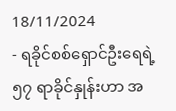18/11/2024
- ရခိုင်စစ်ရှောင်ဦးရေရဲ့ ၅၇ ရာခိုင်နှုန်းဟာ အ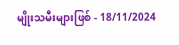မျိုးသမီးများဖြစ် - 18/11/2024